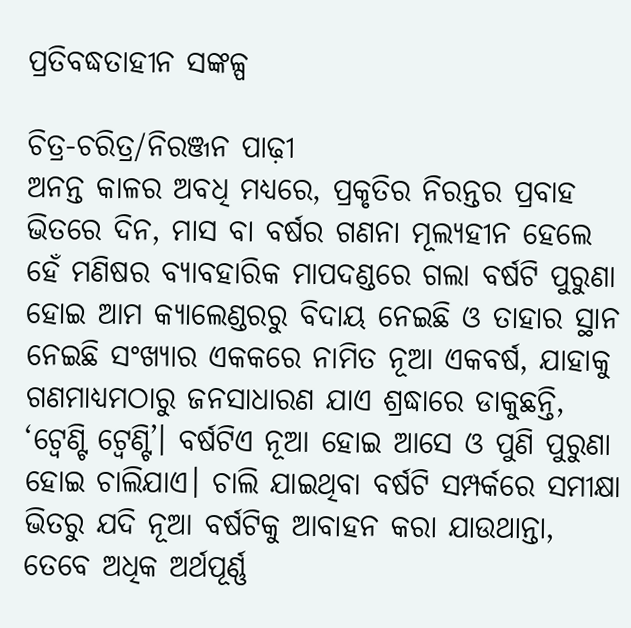ପ୍ରତିବଦ୍ଧତାହୀନ ସଙ୍କଳ୍ପ

ଚିତ୍ର-ଚରିତ୍ର/ନିରଞ୍ଜନ ପାଢ଼ୀ
ଅନନ୍ତ କାଳର ଅବଧି ମଧ୍ୟରେ, ପ୍ରକୃତିର ନିରନ୍ତର ପ୍ରବାହ ଭିତରେ ଦିନ, ମାସ ବା ବର୍ଷର ଗଣନା ମୂଲ୍ୟହୀନ ହେଲେ ହେଁ ମଣିଷର ବ୍ୟାବହାରିକ ମାପଦଣ୍ଡରେ ଗଲା ବର୍ଷଟି ପୁରୁଣା ହୋଇ ଆମ କ୍ୟାଲେଣ୍ଡରରୁ ବିଦାୟ ନେଇଛି ଓ ତାହାର ସ୍ଥାନ ନେଇଛି ସଂଖ୍ୟାର ଏକକରେ ନାମିତ ନୂଆ ଏକବର୍ଷ, ଯାହାକୁ ଗଣମାଧ୍ୟମଠାରୁ ଜନସାଧାରଣ ଯାଏ ଶ୍ରଦ୍ଧାରେ ଡାକୁଛନ୍ତି, ‘ଟ୍ବେଣ୍ଟି ଟ୍ବେଣ୍ଟି’। ବର୍ଷଟିଏ ନୂଆ ହୋଇ ଆସେ ଓ ପୁଣି ପୁରୁଣା ହୋଇ ଚାଲିଯାଏ। ଚାଲି ଯାଇଥିବା ବର୍ଷଟି ସମ୍ପର୍କରେ ସମୀକ୍ଷା ଭିତରୁ ଯଦି ନୂଆ ବର୍ଷଟିକୁ ଆବାହନ କରା ଯାଉଥାନ୍ତା, ତେବେ ଅଧିକ ଅର୍ଥପୂର୍ଣ୍ଣ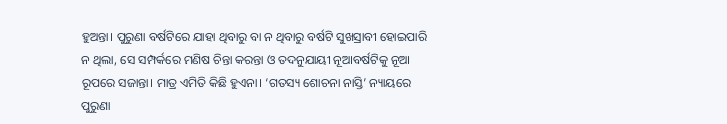ହୁଅନ୍ତା। ପୁରୁଣା ବର୍ଷଟିରେ ଯାହା ଥିବାରୁ ବା ନ ଥିବାରୁ ବର୍ଷଟି ସୁଖସ୍ରାବୀ ହୋଇପାରି ନ ଥିଲା, ସେ ସମ୍ପର୍କରେ ମଣିଷ ଚିନ୍ତା କରନ୍ତା ଓ ତଦନୁଯାୟୀ ନୂଆବର୍ଷଟିକୁ ନୂଆ ରୂପରେ ସଜାନ୍ତା। ମାତ୍ର ଏମିତି କିଛି ହୁଏନା। ‘ଗତସ୍ୟ ଶୋଚନା ନାସ୍ତି’ ନ୍ୟାୟରେ ପୁରୁଣା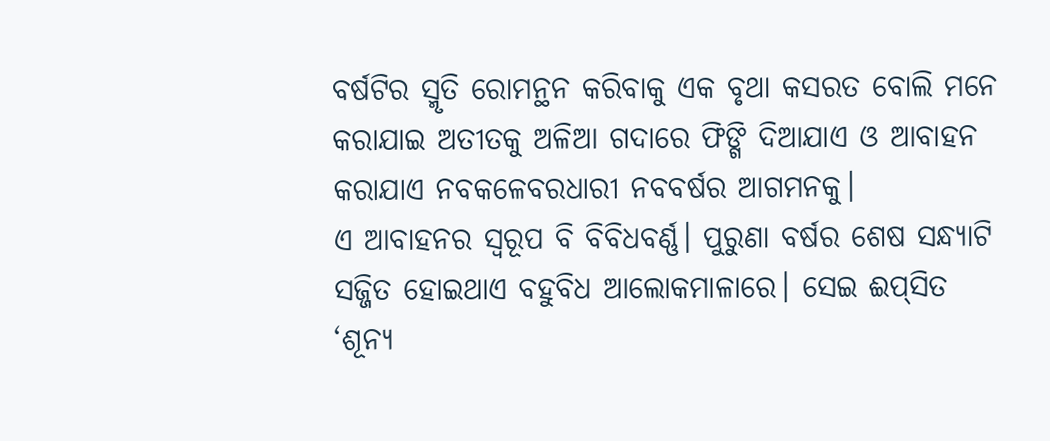ବର୍ଷଟିର ସ୍ମୃତି ରୋମନ୍ଥନ କରିବାକୁ ଏକ ବୃଥା କସରତ ବୋଲି ମନେ କରାଯାଇ ଅତୀତକୁ ଅଳିଆ ଗଦାରେ ଫିଙ୍ଗି ଦିଆଯାଏ ଓ ଆବାହନ କରାଯାଏ ନବକଳେବରଧାରୀ ନବବର୍ଷର ଆଗମନକୁ।
ଏ ଆବାହନର ସ୍ବରୂପ ବି ବିବିଧବର୍ଣ୍ଣ। ପୁରୁଣା ବର୍ଷର ଶେଷ ସନ୍ଧ୍ୟାଟି ସଜ୍ଜିତ ହୋଇଥାଏ ବହୁବିଧ ଆଲୋକମାଳାରେ। ସେଇ ଈପ୍‌ସିତ ‘ଶୂନ୍ୟ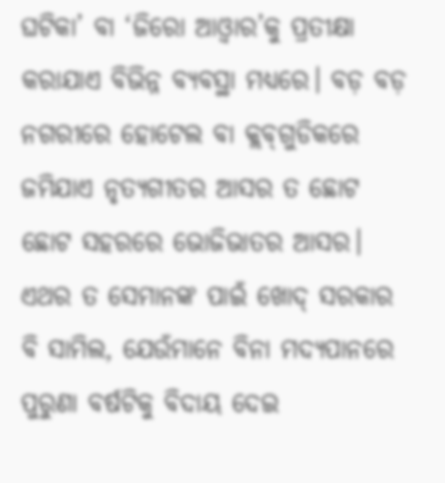ଘଟିକା’ ବା ‘ଜିରୋ ଆଓ୍ବାର’କୁ ପ୍ରତୀକ୍ଷା କରାଯାଏ ବିଭିନ୍ନ ବ୍ୟବସ୍ଥା ମଧ୍ୟରେ। ବଡ଼ ବଡ଼ ନଗରୀରେ ହୋଟେଲ ବା କ୍ଲବ୍‌ଗୁଡିକରେ ଜମିଯାଏ ନୃତ୍ୟଗୀତର ଆସର ତ ଛୋଟ ଛୋଟ ସହରରେ ଭୋଜିଭାତର ଆସର। ଏଥର ତ ସେମାନଙ୍କ ପାଇଁ ଖୋଦ୍‌ ସରକାର ବି ସାମିଲ, ଯେଉଁମାନେ ବିନା ମଦ୍ୟପାନରେ ପୁରୁଣା ବର୍ଷଟିକୁ ବିଦାୟ ଦେଇ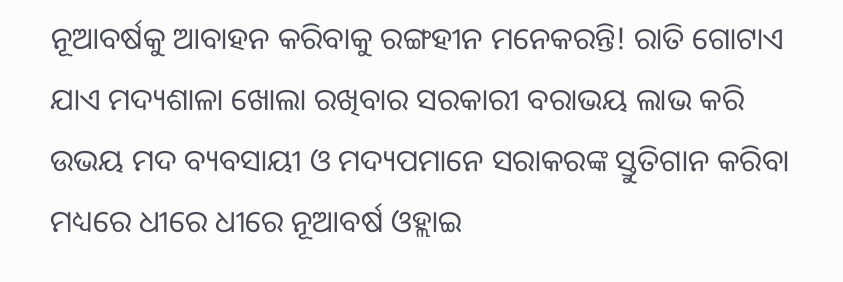ନୂଆବର୍ଷକୁ ଆବାହନ କରିବାକୁ ରଙ୍ଗହୀନ ମନେକରନ୍ତି! ରାତି ଗୋଟାଏ ଯାଏ ମଦ୍ୟଶାଳା ଖୋଲା ରଖିବାର ସରକାରୀ ବରାଭୟ ଲାଭ କରି ଉଭୟ ମଦ ବ୍ୟବସାୟୀ ଓ ମଦ୍ୟପମାନେ ସରାକରଙ୍କ ସ୍ତୁତିଗାନ କରିବା ମଧ୍ୟରେ ଧୀରେ ଧୀରେ ନୂଆବର୍ଷ ଓହ୍ଲାଇ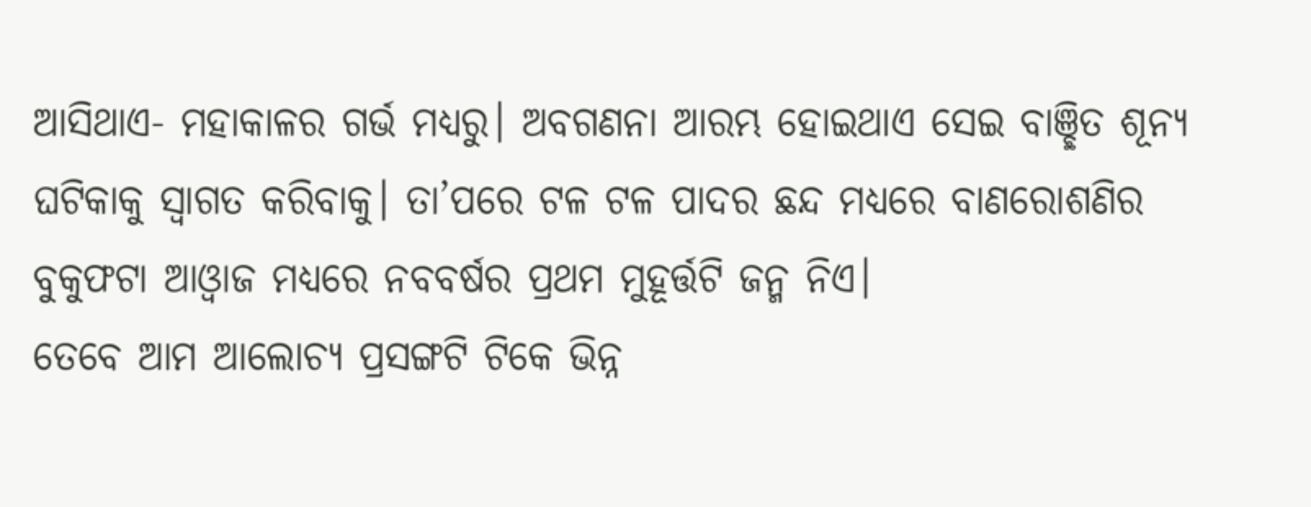ଆସିଥାଏ- ମହାକାଳର ଗର୍ଭ ମଧ୍ୟରୁ। ଅବଗଣନା ଆରମ୍ଭ ହୋଇଥାଏ ସେଇ ବାଞ୍ଛିତ ଶୂନ୍ୟ ଘଟିକାକୁ ସ୍ବାଗତ କରିବାକୁ। ତା’ପରେ ଟଳ ଟଳ ପାଦର ଛନ୍ଦ ମଧ୍ୟରେ ବାଣରୋଶଣିର ବୁକୁଫଟା ଆଓ୍ବାଜ ମଧ୍ୟରେ ନବବର୍ଷର ପ୍ରଥମ ମୁହୂର୍ତ୍ତଟି ଜନ୍ମ ନିଏ।
ତେବେ ଆମ ଆଲୋଚ୍ୟ ପ୍ରସଙ୍ଗଟି ଟିକେ ଭିନ୍ନ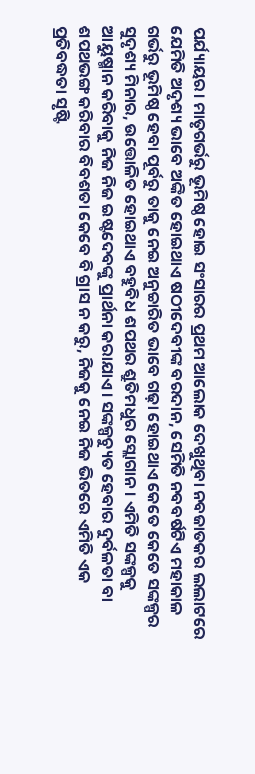ପର୍ଯ୍ୟାୟର। ମାତୃଗର୍ଭରୁ ଭୂମିଷ୍ଠ ହୋଇ ସଂସାରର ପ୍ରଥମ ଆଲୋକ ଦେଖୁଥିବା ନବଜାତକର ଲଲାଟରେ ଯେମିତି ଅଦୃଶ୍ୟ ଭାବେ ଅଙ୍କିତ ହୋଇଥାଏ ଷଠୀଦେବୀଙ୍କ ବରଦାନ, ସେମିତି ନବବର୍ଷଟିଏ ମହାକାଳ ଗର୍ଭରୁ ଭୂମିଷ୍ଠ ହେବା ପୂର୍ବରୁ ତାକୁ ନେଇ ଅନୁଚ୍ଚାରିତ ଭାବେ ଗଢ଼ା ହୋଇଥାଏ କେତେ କେତେ ସଙ୍କଳ୍ପର ସୁଦୃଶ୍ୟ ମିନାର, ଉତ୍ତୋଳିତ ହୋଇଥାଏ ବହୁବିଧ ଶପଥର ଶ୍ରୁତିମଧୁର ସ୍ଲୋଗାନ। ଏମିତି ସଙ୍କଳ୍ପକୁ ଆୟୁଷ୍ମାନ କରିବାକୁ ନିଜ ନିଜ ଇଷ୍ଟଦେବଙ୍କୁ ପ୍ରାର୍ଥନା କରାଯାଏ। ସଙ୍କଳ୍ପଚ୍ୟୁତ ହେବାର ଦୁର୍ବଳତା ବା ଶପଥଭଙ୍ଗ କରିବାର ବିବଶତା କେବେ ବି ଗ୍ରାସ ନ କରୁ, ନିଜକୁ ନେଇ ନିଜ ଭିତରେ ଏମିତି ଏକ ପ୍ରତିବଦ୍ଧତା ସୃଷ୍ଟି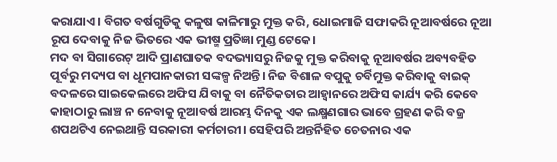କରାଯାଏ। ବିଗତ ବର୍ଷଗୁଡିକୁ କଳୁଷ କାଳିମାରୁ ମୁକ୍ତ କରି, ଧୋଇମାଜି ସଫାକରି ନୂଆବର୍ଷରେ ନୂଆ ରୂପ ଦେବାକୁ ନିଜ ଭିତରେ ଏକ ଭୀଷ୍ମ ପ୍ରତିଜ୍ଞା ମୁଣ୍ଡ ଟେକେ।
ମଦ ବା ସିଗାରେଟ୍‌ ଆଦି ପ୍ରାଣଘାତକ ବଦଭ୍ୟାସରୁ ନିଜକୁ ମୁକ୍ତ କରିବାକୁ ନୂଆବର୍ଷର ଅବ୍ୟବହିତ ପୂର୍ବରୁ ମଦ୍ୟପ ବା ଧୂମପାନକାରୀ ସଙ୍କଳ୍ପ ନିଅନ୍ତି। ନିଜ ବିଶାଳ ବପୁକୁ ଚର୍ବିମୁକ୍ତ କରିବାକୁ ବାଇକ୍‌ ବଦଳରେ ସାଇକେଲରେ ଅଫିସ ଯିବାକୁ ବା ନୈତିକତାର ଆହ୍ବାନରେ ଅଫିସ କାର୍ଯ୍ୟ କରି କେବେ କାହାଠାରୁ ଲାଞ୍ଚ ନ ନେବାକୁ ନୂଆବର୍ଷ ଆରମ୍ଭ ଦିନକୁ ଏକ ଲକ୍ଷ୍ମଣଗାର ଭାବେ ଗ୍ରହଣ କରି ବଜ୍ର ଶପଥଟିଏ ନେଇଥାନ୍ତି ସରକାରୀ କର୍ମଚାରୀ। ସେହିପରି ଅନ୍ତର୍ନିହିତ ଚେତନାର ଏକ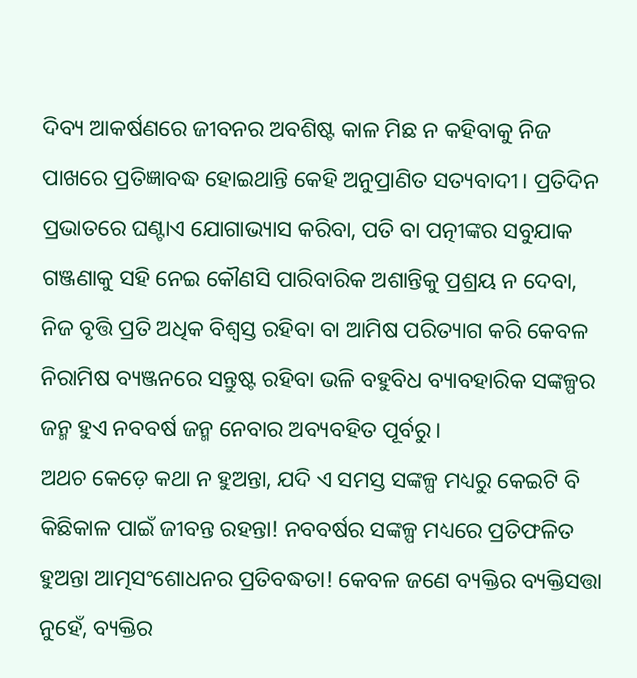ଦିବ୍ୟ ଆକର୍ଷଣରେ ଜୀବନର ଅବଶିଷ୍ଟ କାଳ ମିଛ ନ କହିବାକୁ ନିଜ ପାଖରେ ପ୍ରତିଜ୍ଞାବଦ୍ଧ ହୋଇଥାନ୍ତି କେହି ଅନୁପ୍ରାଣିତ ସତ୍ୟବାଦୀ। ପ୍ରତିଦିନ ପ୍ରଭାତରେ ଘଣ୍ଟାଏ ଯୋଗାଭ୍ୟାସ କରିବା, ପତି ବା ପତ୍ନୀଙ୍କର ସବୁଯାକ ଗଞ୍ଜଣାକୁ ସହି ନେଇ କୌଣସି ପାରିବାରିକ ଅଶାନ୍ତିକୁ ପ୍ରଶ୍ରୟ ନ ଦେବା, ନିଜ ବୃତ୍ତି ପ୍ରତି ଅଧିକ ବିଶ୍ୱସ୍ତ ରହିବା ବା ଆମିଷ ପରିତ୍ୟାଗ କରି କେବଳ ନିରାମିଷ ବ୍ୟଞ୍ଜନରେ ସନ୍ତୁଷ୍ଟ ରହିବା ଭଳି ବହୁବିଧ ବ୍ୟାବହାରିକ ସଙ୍କଳ୍ପର ଜନ୍ମ ହୁଏ ନବବର୍ଷ ଜନ୍ମ ନେବାର ଅବ୍ୟବହିତ ପୂର୍ବରୁ।
ଅଥଚ କେଡ଼େ କଥା ନ ହୁଅନ୍ତା, ଯଦି ଏ ସମସ୍ତ ସଙ୍କଳ୍ପ ମଧ୍ୟରୁ କେଇଟି ବି କିଛିକାଳ ପାଇଁ ଜୀବନ୍ତ ରହନ୍ତା! ନବବର୍ଷର ସଙ୍କଳ୍ପ ମଧ୍ୟରେ ପ୍ରତିଫଳିତ ହୁଅନ୍ତା ଆତ୍ମସଂଶୋଧନର ପ୍ରତିବଦ୍ଧତା! କେବଳ ଜଣେ ବ୍ୟକ୍ତିର ବ୍ୟକ୍ତିସତ୍ତା ନୁହେଁ, ବ୍ୟକ୍ତିର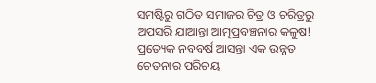ସମଷ୍ଟିରୁ ଗଠିତ ସମାଜର ଚିତ୍ର ଓ ଚରିତ୍ରରୁ ଅପସରି ଯାଆନ୍ତା ଆତ୍ମପ୍ରବଞ୍ଚନାର କଳୁଷ! ପ୍ରତ୍ୟେକ ନବବର୍ଷ ଆସନ୍ତା ଏକ ଉନ୍ନତ ଚେତନାର ପରିଚୟ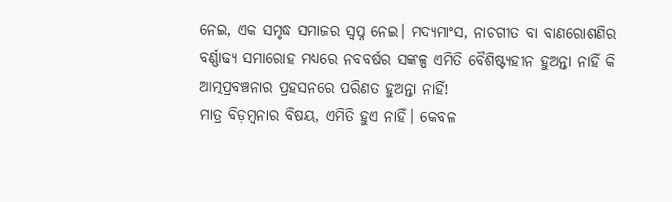ନେଇ, ଏକ ସମୃଦ୍ଧ ସମାଜର ସ୍ବପ୍ନ ନେଇ। ମଦ୍ୟମାଂସ, ନାଚଗୀତ ବା ବାଣରୋଶଣିର ବର୍ଣ୍ଣାଢ୍ୟ ସମାରୋହ ମଧ୍ୟରେ ନବବର୍ଷର ସଙ୍କଳ୍ପ ଏମିତି ବୈଶିଷ୍ଟ୍ୟହୀନ ହୁଅନ୍ତା ନାହିଁ କି ଆତ୍ମପ୍ରବଞ୍ଚନାର ପ୍ରହସନରେ ପରିଣତ ହୁଅନ୍ତା ନାହିଁ!
ମାତ୍ର ବିଡ଼ମ୍ବନାର ବିଷୟ, ଏମିତି ହୁଏ ନାହିଁ। କେବଳ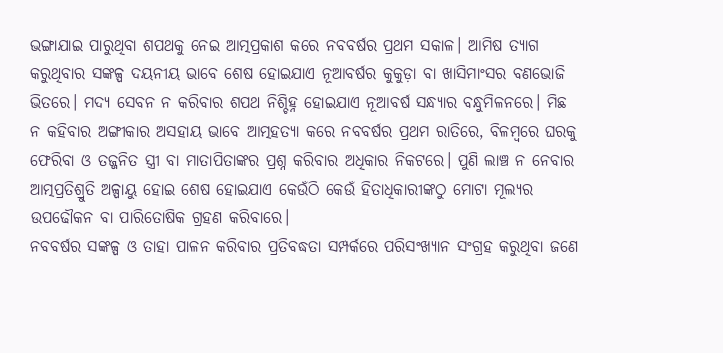ଭଙ୍ଗାଯାଇ ପାରୁଥିବା ଶପଥକୁ ନେଇ ଆତ୍ମପ୍ରକାଶ କରେ ନବବର୍ଷର ପ୍ରଥମ ସକାଳ। ଆମିଷ ତ୍ୟାଗ କରୁଥିବାର ସଙ୍କଳ୍ପ ଦୟନୀୟ ଭାବେ ଶେଷ ହୋଇଯାଏ ନୂଆବର୍ଷର କୁକୁଡ଼ା ବା ଖାସିମାଂସର ବଣଭୋଜି ଭିତରେ। ମଦ୍ୟ ସେବନ ନ କରିବାର ଶପଥ ନିଶ୍ଚିହ୍ନ ହୋଇଯାଏ ନୂଆବର୍ଷ ସନ୍ଧ୍ୟାର ବନ୍ଧୁମିଳନରେ। ମିଛ ନ କହିବାର ଅଙ୍ଗୀକାର ଅସହାୟ ଭାବେ ଆତ୍ମହତ୍ୟା କରେ ନବବର୍ଷର ପ୍ରଥମ ରାତିରେ, ବିଳମ୍ବରେ ଘରକୁ ଫେରିବା ଓ ତଜ୍ଜନିତ ସ୍ତ୍ରୀ ବା ମାତାପିତାଙ୍କର ପ୍ରଶ୍ନ କରିବାର ଅଧିକାର ନିକଟରେ। ପୁଣି ଲାଞ୍ଚ ନ ନେବାର ଆତ୍ମପ୍ରତିଶ୍ରୁତି ଅଳ୍ପାୟୁ ହୋଇ ଶେଷ ହୋଇଯାଏ କେଉଁଠି କେଉଁ ହିତାଧିକାରୀଙ୍କଠୁ ମୋଟା ମୂଲ୍ୟର ଉପଢୌକନ ବା ପାରିତୋଷିକ ଗ୍ରହଣ କରିବାରେ।
ନବବର୍ଷର ସଙ୍କଳ୍ପ ଓ ତାହା ପାଳନ କରିବାର ପ୍ରତିବଦ୍ଧତା ସମ୍ପର୍କରେ ପରିସଂଖ୍ୟାନ ସଂଗ୍ରହ କରୁଥିବା ଜଣେ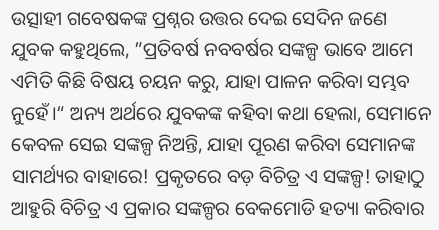ଉତ୍ସାହୀ ଗବେଷକଙ୍କ ପ୍ରଶ୍ନର ଉତ୍ତର ଦେଇ ସେଦିନ ଜଣେ ଯୁବକ କହୁଥିଲେ, ”ପ୍ରତିବର୍ଷ ନବବର୍ଷର ସଙ୍କଳ୍ପ ଭାବେ ଆମେ ଏମିତି କିଛି ବିଷୟ ଚୟନ କରୁ, ଯାହା ପାଳନ କରିବା ସମ୍ଭବ ନୁହେଁ।“ ଅନ୍ୟ ଅର୍ଥରେ ଯୁବକଙ୍କ କହିବା କଥା ହେଲା, ସେମାନେ କେବଳ ସେଇ ସଙ୍କଳ୍ପ ନିଅନ୍ତି, ଯାହା ପୂରଣ କରିବା ସେମାନଙ୍କ ସାମର୍ଥ୍ୟର ବାହାରେ! ପ୍ରକୃତରେ ବଡ଼ ବିଚିତ୍ର ଏ ସଙ୍କଳ୍ପ! ତାହାଠୁ ଆହୁରି ବିଚିତ୍ର ଏ ପ୍ରକାର ସଙ୍କଳ୍ପର ବେକମୋଡି ହତ୍ୟା କରିବାର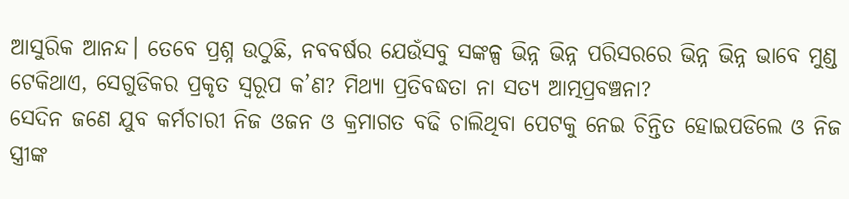ଆସୁରିକ ଆନନ୍ଦ। ତେବେ ପ୍ରଶ୍ନ ଉଠୁଛି, ନବବର୍ଷର ଯେଉଁସବୁ ସଙ୍କଳ୍ପ ଭିନ୍ନ ଭିନ୍ନ ପରିସରରେ ଭିନ୍ନ ଭିନ୍ନ ଭାବେ ମୁଣ୍ଡ ଟେକିଥାଏ, ସେଗୁଡିକର ପ୍ରକୃତ ସ୍ବରୂପ କ’ଣ? ମିଥ୍ୟା ପ୍ରତିବଦ୍ଧତା ନା ସତ୍ୟ ଆତ୍ମପ୍ରବଞ୍ଚନା?
ସେଦିନ ଜଣେ ଯୁବ କର୍ମଚାରୀ ନିଜ ଓଜନ ଓ କ୍ରମାଗତ ବଢି ଚାଲିଥିବା ପେଟକୁ ନେଇ ଚିନ୍ତିତ ହୋଇପଡିଲେ ଓ ନିଜ ସ୍ତ୍ରୀଙ୍କ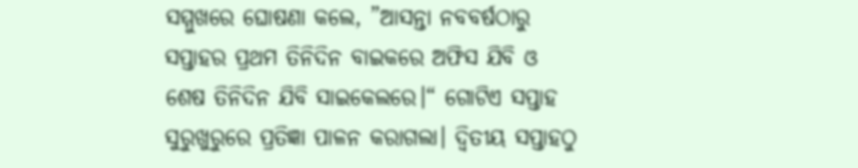ସମ୍ମୁଖରେ ଘୋଷଣା କଲେ, ”ଆସନ୍ତା ନବବର୍ଷଠାରୁ ସପ୍ତାହର ପ୍ରଥମ ତିନିଦିନ ବାଇକରେ ଅଫିସ ଯିବି ଓ ଶେଷ ତିନିଦିନ ଯିବି ସାଇକେଲରେ।“ ଗୋଟିଏ ସପ୍ତାହ ସୁରୁଖୁରୁରେ ପ୍ରତିଜ୍ଞା ପାଳନ କରାଗଲା। ଦ୍ୱିତୀୟ ସପ୍ତାହଠୁ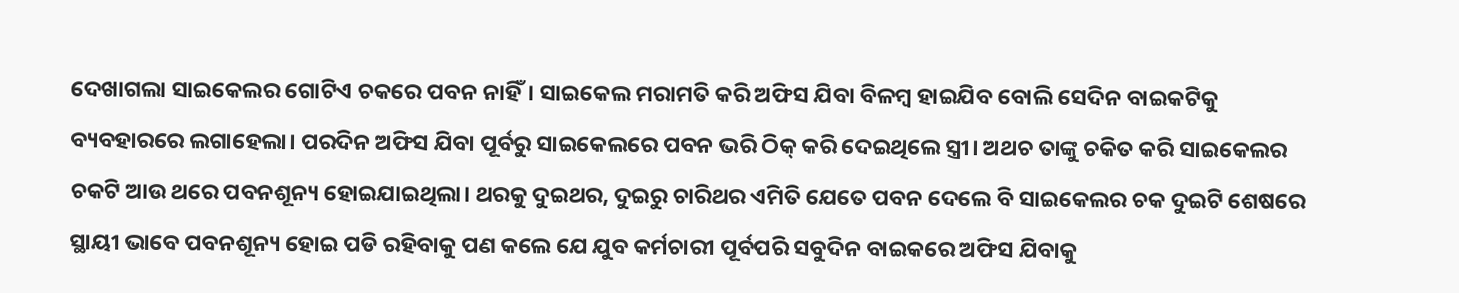ଦେଖାଗଲା ସାଇକେଲର ଗୋଟିଏ ଚକରେ ପବନ ନାହିଁ। ସାଇକେଲ ମରାମତି କରି ଅଫିସ ଯିବା ବିଳମ୍ବ ହାଇଯିବ ବୋଲି ସେଦିନ ବାଇକଟିକୁ ବ୍ୟବହାରରେ ଲଗାହେଲା। ପରଦିନ ଅଫିସ ଯିବା ପୂର୍ବରୁ ସାଇକେଲରେ ପବନ ଭରି ଠିକ୍‌ କରି ଦେଇଥିଲେ ସ୍ତ୍ରୀ। ଅଥଚ ତାଙ୍କୁ ଚକିତ କରି ସାଇକେଲର ଚକଟି ଆଉ ଥରେ ପବନଶୂନ୍ୟ ହୋଇଯାଇଥିଲା। ଥରକୁ ଦୁଇଥର, ଦୁଇରୁ ଚାରିଥର ଏମିତି ଯେତେ ପବନ ଦେଲେ ବି ସାଇକେଲର ଚକ ଦୁଇଟି ଶେଷରେ ସ୍ଥାୟୀ ଭାବେ ପବନଶୂନ୍ୟ ହୋଇ ପଡି ରହିବାକୁ ପଣ କଲେ ଯେ ଯୁବ କର୍ମଚାରୀ ପୂର୍ବପରି ସବୁଦିନ ବାଇକରେ ଅଫିସ ଯିବାକୁ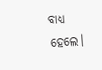ବାଧ୍ୟ ହେଲେ।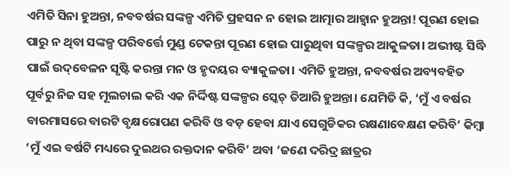ଏମିତି ସିନା ହୁଅନ୍ତା, ନବବର୍ଷର ସଙ୍କଳ୍ପ ଏମିତି ପ୍ରହସନ ନ ହୋଇ ଆତ୍ମାର ଆହ୍ବାନ ହୁଅନ୍ତା! ପୂରଣ ହୋଇ ପାରୁ ନ ଥିବା ସଙ୍କଳ୍ପ ପରିବର୍ତ୍ତେ ମୁଣ୍ଡ ଟେକନ୍ତା ପୂରଣ ହୋଇ ପାରୁଥିବା ସଙ୍କଳ୍ପର ଆକୁଳତା। ଅଭୀଷ୍ଟ ସିଦ୍ଧି ପାଇଁ ଉଦ୍‌ବେଳନ ସୃଷ୍ଟି କରନ୍ତା ମନ ଓ ହୃଦୟର ବ୍ୟାକୁଳତା। ଏମିତି ହୁଅନ୍ତା, ନବବର୍ଷର ଅବ୍ୟବହିତ ପୂର୍ବରୁ ନିଜ ସହ ମୂଲଚାଲ କରି ଏକ ନିର୍ଦ୍ଦିଷ୍ଟ ସଙ୍କଳ୍ପର ସ୍କେଚ୍‌ ତିଆରି ହୁଅନ୍ତା। ଯେମିତି କି, ‘ମୁଁ ଏ ବର୍ଷର ବାରମାସରେ ବାରଟି ବୃକ୍ଷରୋପଣ କରିବି ଓ ବଡ଼ ହେବା ଯାଏ ସେଗୁଡିକର ରକ୍ଷଣାବେକ୍ଷଣ କରିବି’ କିମ୍ବା ‘ମୁଁ ଏଇ ବର୍ଷଟି ମଧ୍ୟରେ ଦୁଇଥର ରକ୍ତଦାନ କରିବି’ ଅବା ‘ଜଣେ ଦରିଦ୍ର ଛାତ୍ରର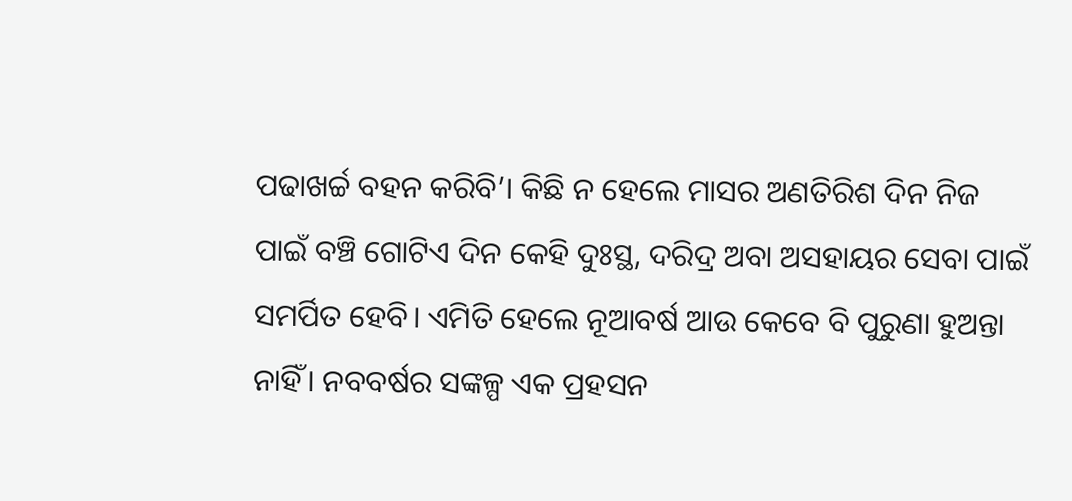ପଢାଖର୍ଚ୍ଚ ବହନ କରିବି’। କିଛି ନ ହେଲେ ମାସର ଅଣତିରିଶ ଦିନ ନିଜ ପାଇଁ ବଞ୍ଚି ଗୋଟିଏ ଦିନ କେହି ଦୁଃସ୍ଥ, ଦରିଦ୍ର ଅବା ଅସହାୟର ସେବା ପାଇଁ ସମର୍ପିତ ହେବି। ଏମିତି ହେଲେ ନୂଆବର୍ଷ ଆଉ କେବେ ବି ପୁରୁଣା ହୁଅନ୍ତା ନାହିଁ। ନବବର୍ଷର ସଙ୍କଳ୍ପ ଏକ ପ୍ରହସନ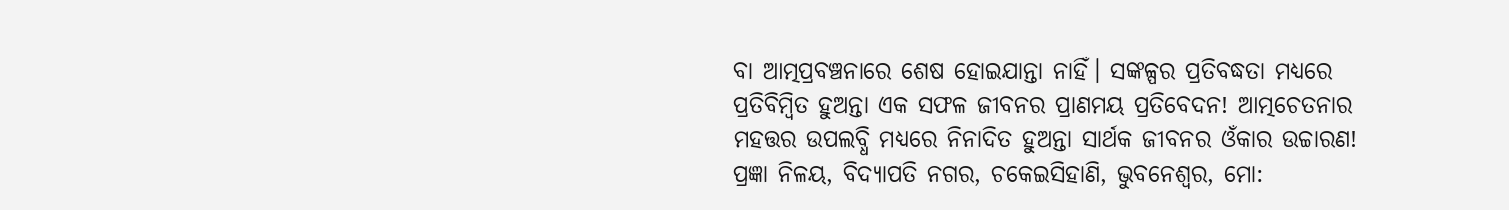ବା ଆତ୍ମପ୍ରବଞ୍ଚନାରେ ଶେଷ ହୋଇଯାନ୍ତା ନାହିଁ। ସଙ୍କଳ୍ପର ପ୍ରତିବଦ୍ଧତା ମଧ୍ୟରେ ପ୍ରତିବିମ୍ବିତ ହୁଅନ୍ତା ଏକ ସଫଳ ଜୀବନର ପ୍ରାଣମୟ ପ୍ରତିବେଦନ! ଆତ୍ମଚେତନାର ମହତ୍ତର ଉପଲବ୍ଧି ମଧ୍ୟରେ ନିନାଦିତ ହୁଅନ୍ତା ସାର୍ଥକ ଜୀବନର ଓଁକାର ଉଚ୍ଚାରଣ!
ପ୍ରଜ୍ଞା ନିଳୟ, ବିଦ୍ୟାପତି ନଗର, ଚକେଇସିହାଣି, ଭୁବନେଶ୍ୱର, ମୋ: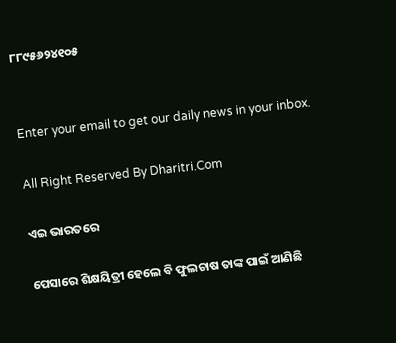୮୮୯୫୬୨୪୧୦୫


Enter your email to get our daily news in your inbox.

All Right Reserved By Dharitri.Com

ଏଇ ଭାରତରେ

ପେସାରେ ଶିକ୍ଷୟିତ୍ରୀ ହେଲେ ବି ଫୁଲଚାଷ ତାଙ୍କ ପାଇଁ ଆଣିଛି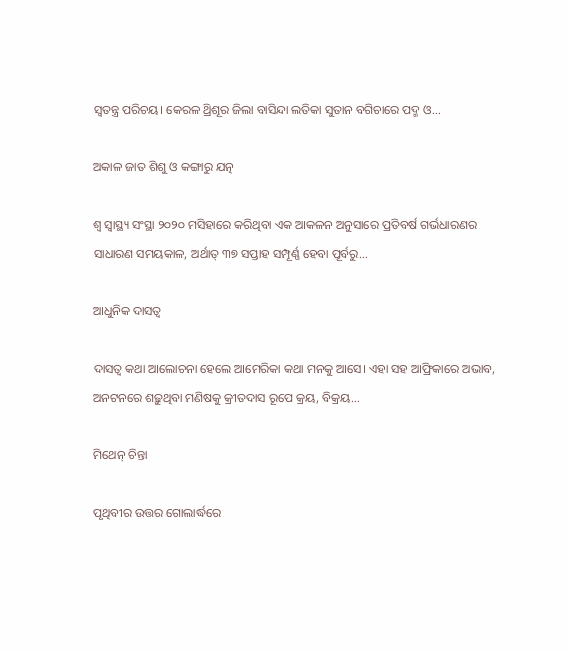ସ୍ବତନ୍ତ୍ର ପରିଚୟ। କେରଳ ଥ୍ରିଶୂର ଜିଲା ବାସିନ୍ଦା ଲତିକା ସୁତାନ ବଗିଚାରେ ପଦ୍ମ ଓ...

ଅକାଳ ଜାତ ଶିଶୁ ଓ କଙ୍ଗାରୁ ଯତ୍ନ

ଶ୍ୱ ସ୍ବାସ୍ଥ୍ୟ ସଂସ୍ଥା ୨୦୨୦ ମସିହାରେ କରିଥିବା ଏକ ଆକଳନ ଅନୁସାରେ ପ୍ରତିବର୍ଷ ଗର୍ଭଧାରଣର ସାଧାରଣ ସମୟକାଳ, ଅର୍ଥାତ୍‌ ୩୭ ସପ୍ତାହ ସମ୍ପୂର୍ଣ୍ଣ ହେବା ପୂର୍ବରୁ...

ଆଧୁନିକ ଦାସତ୍ୱ

ଦାସତ୍ୱ କଥା ଆଲୋଚନା ହେଲେ ଆମେରିକା କଥା ମନକୁ ଆସେ। ଏହା ସହ ଆଫ୍ରିକାରେ ଅଭାବ, ଅନଟନରେ ଶଢ଼ୁଥିବା ମଣିଷକୁ କ୍ରୀତଦାସ ରୂପେ କ୍ରୟ, ବିକ୍ରୟ...

ମିଥେନ୍‌ ଚିନ୍ତା

ପୃଥିବୀର ଉତ୍ତର ଗୋଲାର୍ଦ୍ଧରେ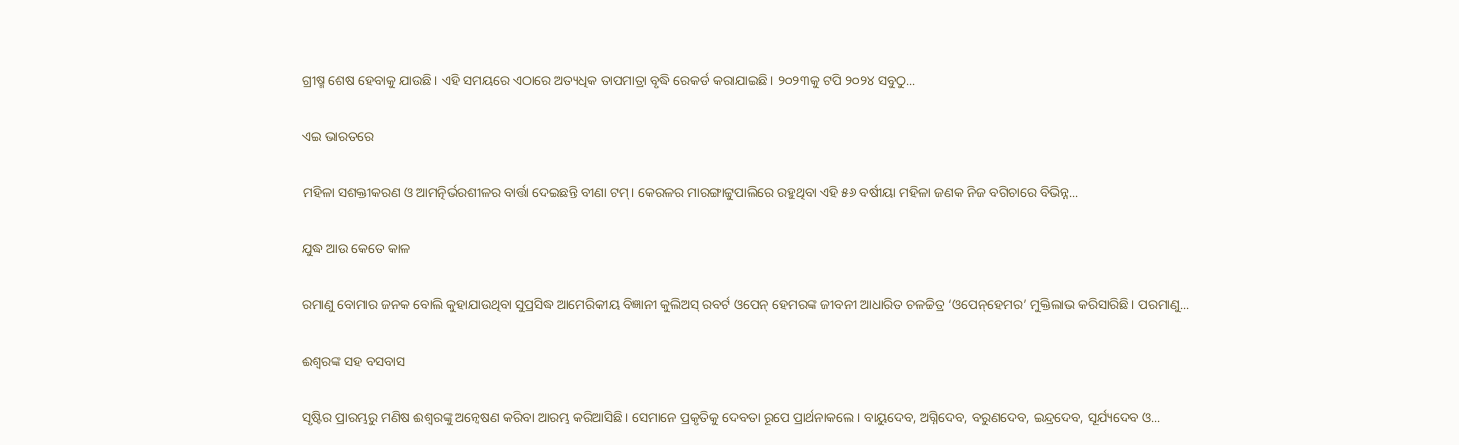ଗ୍ରୀଷ୍ମ ଶେଷ ହେବାକୁ ଯାଉଛି। ଏହି ସମୟରେ ଏଠାରେ ଅତ୍ୟଧିକ ତାପମାତ୍ରା ବୃଦ୍ଧି ରେକର୍ଡ କରାଯାଇଛି। ୨୦୨୩କୁ ଟପି ୨୦୨୪ ସବୁଠୁ...

ଏଇ ଭାରତରେ

ମହିଳା ସଶକ୍ତୀକରଣ ଓ ଆମତ୍ନିର୍ଭରଶୀଳର ବାର୍ତ୍ତା ଦେଇଛନ୍ତି ବୀଣା ଟମ୍‌। କେରଳର ମାରଙ୍ଗାଟ୍ଟୁପାଲିରେ ରହୁଥିବା ଏହି ୫୬ ବର୍ଷୀୟା ମହିଳା ଜଣକ ନିଜ ବଗିଚାରେ ବିଭିନ୍ନ...

ଯୁଦ୍ଧ ଆଉ କେତେ କାଳ

ରମାଣୁ ବୋମାର ଜନକ ବୋଲି କୁହାଯାଉଥିବା ସୁପ୍ରସିଦ୍ଧ ଆମେରିକୀୟ ବିଜ୍ଞାନୀ କୁଲିଅସ୍‌ ରବର୍ଟ ଓପେନ୍‌ ହେମରଙ୍କ ଜୀବନୀ ଆଧାରିତ ଚଳଚ୍ଚିତ୍ର ‘ଓପେନ୍‌ହେମର’ ମୁକ୍ତିଲାଭ କରିସାରିଛି। ପରମାଣୁ...

ଈଶ୍ୱରଙ୍କ ସହ ବସବାସ

ସୃଷ୍ଟିର ପ୍ରାରମ୍ଭରୁ ମଣିଷ ଈଶ୍ୱରଙ୍କୁ ଅନ୍ବେଷଣ କରିବା ଆରମ୍ଭ କରିଆସିଛି। ସେମାନେ ପ୍ରକୃତିକୁ ଦେବତା ରୂପେ ପ୍ରାର୍ଥନାକଲେ। ବାୟୁଦେବ, ଅଗ୍ନିଦେବ, ବରୁଣଦେବ, ଇନ୍ଦ୍ରଦେବ, ସୂର୍ଯ୍ୟଦେବ ଓ...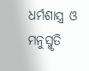ଧର୍ମଶାସ୍ତ୍ର ଓ ମନୁସ୍ମୃତି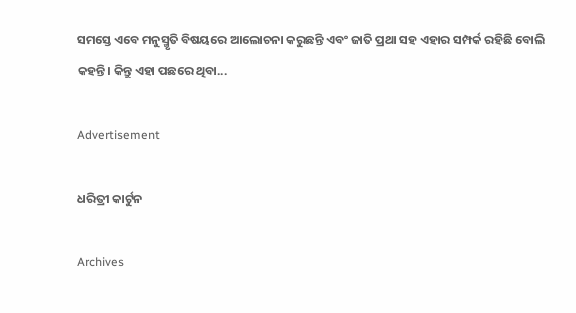ସମସ୍ତେ ଏବେ ମନୁସ୍ମୃତି ବିଷୟରେ ଆଲୋଚନା କରୁଛନ୍ତି ଏବଂ ଜାତି ପ୍ରଥା ସହ ଏହାର ସମ୍ପର୍କ ରହିଛି ବୋଲି କହନ୍ତି। କିନ୍ତୁ ଏହା ପଛରେ ଥିବା...

Advertisement

ଧରିତ୍ରୀ କାର୍ଟୁନ

Archives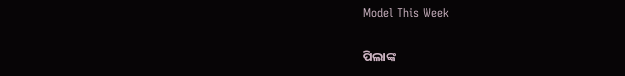Model This Week

ପିଲାଙ୍କ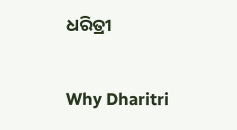ଧରିତ୍ରୀ

Why Dharitri